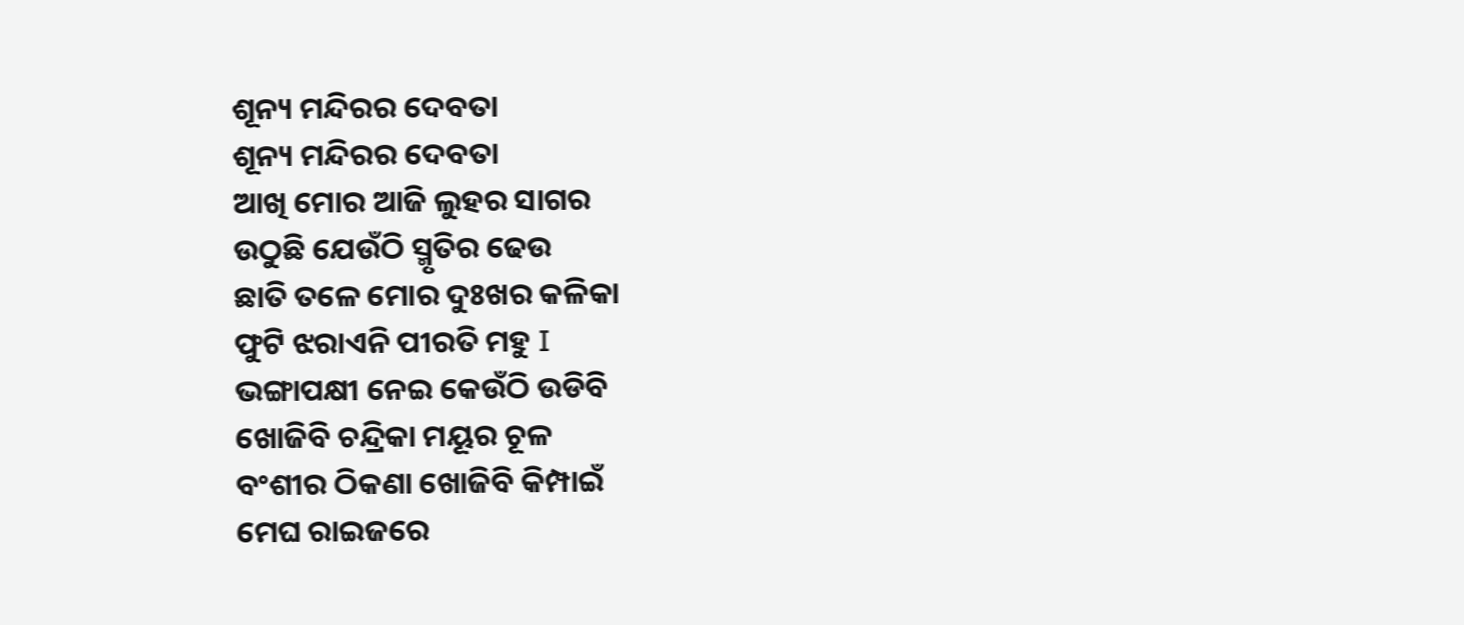ଶୂନ୍ୟ ମନ୍ଦିରର ଦେବତା
ଶୂନ୍ୟ ମନ୍ଦିରର ଦେବତା
ଆଖି ମୋର ଆଜି ଲୁହର ସାଗର
ଉଠୁଛି ଯେଉଁଠି ସ୍ମୃତିର ଢେଉ
ଛାତି ତଳେ ମୋର ଦୁଃଖର କଳିକା
ଫୁଟି ଝରାଏନି ପୀରତି ମହୁ I
ଭଙ୍ଗାପକ୍ଷୀ ନେଇ କେଉଁଠି ଉଡିବି
ଖୋଜିବି ଚନ୍ଦ୍ରିକା ମୟୂର ଚୂଳ
ବଂଶୀର ଠିକଣା ଖୋଜିବି କିମ୍ପାଇଁ
ମେଘ ରାଇଜରେ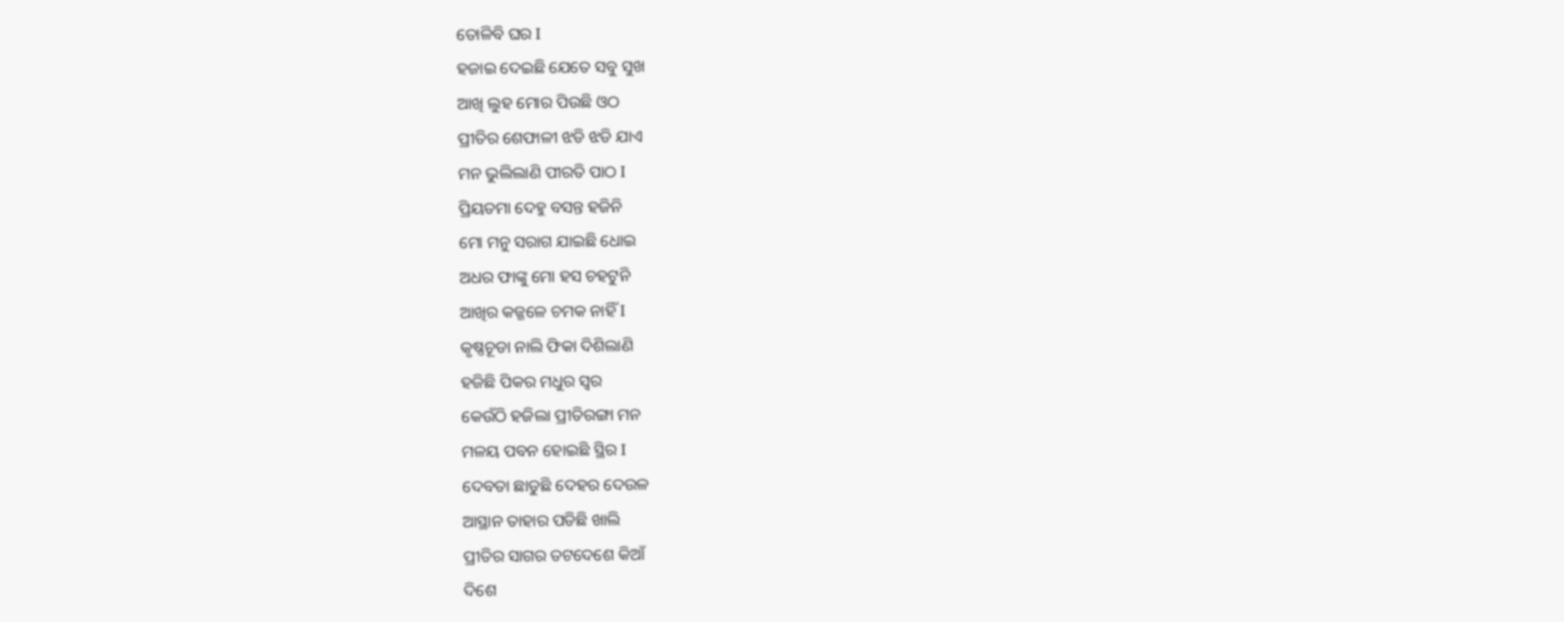ତୋଳିବି ଘର I
ହଜାଇ ଦେଇଛି ଯେତେ ସବୁ ସୁଖ
ଆଖି ଲୁହ ମୋର ପିଉଛି ଓଠ
ପ୍ରୀତିର ଶେଫାଳୀ ଝଡି ଝଡି ଯାଏ
ମନ ଭୁଲିଲାଣି ପୀରତି ପାଠ I
ପ୍ରିୟତମା ଦେହୁ ବସନ୍ତ ହଜିନି
ମୋ ମନୁ ସରାଗ ଯାଇଛି ଧୋଇ
ଅଧର ଫାଙ୍କୁ ମୋ ହସ ଚହଟୁନି
ଆଖିର କଜ୍ଜଳେ ଚମକ ନାହିଁ I
କୃଷ୍ଣଚୂଡା ନାଲି ଫିକା ଦିଶିଲାଣି
ହଜିଛି ପିକର ମଧୁର ସ୍ୱର
କେଉଁଠି ହଜିଲା ପ୍ରୀତିରଙ୍ଗା ମନ
ମଳୟ ପବନ ହୋଇଛି ସ୍ଥିର I
ଦେବତା ଛାଡୁଛି ଦେହର ଦେଉଳ
ଆସ୍ଥାନ ତାହାର ପଡିଛି ଖାଲି
ପ୍ରୀତିର ସାଗର ତଟଦେଶେ କିଆଁ
ଦିଶେ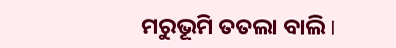ମରୁଭୂମି ତତଲା ବାଲି I